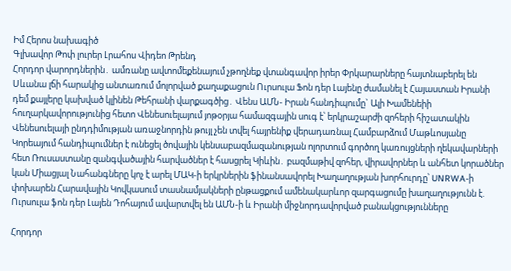Իմ Հերոս նախագիծ
Գլխավոր Թոփ լուրեր Լրահոս Վիդեո Թրենդ
Հորդոր վարորդներին․ ամռանը ավտոմեքենայում չթողնեք վտանգավոր իրեր Փրկարարները հայտնաբերել են Սևանա լճի հարակից անտառում մոլորված քաղաքացուն Ուրսուլա Ֆոն դեր Լայենը ժամանել է Հայաստան Իրանի դեմ քայլերը կախված կլինեն Թեհրանի վարքագծից․ Վենս ԱՄՆ- Իրան հանդիպումը` Ալի Խամենեիի հուղարկավորությունից հետո Վենեսուելայում յոթօրյա համազգային սուգ է՝ երկրաշարժի զոհերի հիշատակին Վենեսուելայի ընդդիմության առաջնորդին թույլ չեն տվել հայրենիք վերադառնալ Համբարձում Մաթևոսյանը Կորեայում հանդիպումներ է ունեցել ծովային կենսաբազմազանության ոլորտում գործող կառույցների ղեկավարների հետ Ռուսաստանը զանգվածային հարվածներ է հասցրել Կիևին․ բազմաթիվ զոհեր, վիրավորներ և անհետ կորածներ կան Միացյալ Նահանգները կոչ է արել ՄԱԿ-ի երկրներին ֆինանսավորել Խաղաղության խորհուրդը՝ UNRWA-ի փոխարեն Հարավային Կովկասում տասնամյակների ընթացքում ամենակարևոր զարգացումը խաղաղությունն է. Ուրսուլա ֆոն դեր Լայեն Դոհայում ավարտվել են ԱՄՆ-ի և Իրանի միջնորդավորված բանակցությունները

Հորդոր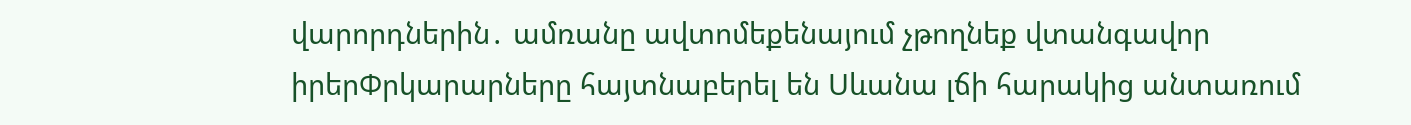վարորդներին․ ամռանը ավտոմեքենայում չթողնեք վտանգավոր իրերՓրկարարները հայտնաբերել են Սևանա լճի հարակից անտառում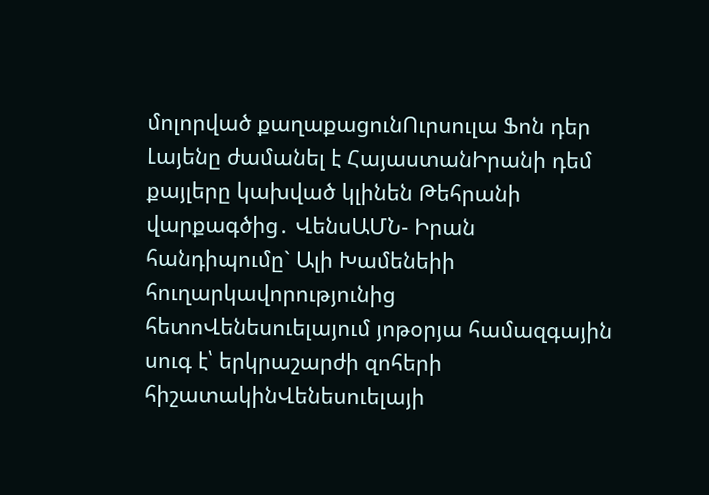մոլորված քաղաքացունՈւրսուլա Ֆոն դեր Լայենը ժամանել է ՀայաստանԻրանի դեմ քայլերը կախված կլինեն Թեհրանի վարքագծից․ ՎենսԱՄՆ- Իրան հանդիպումը` Ալի Խամենեիի հուղարկավորությունից հետոՎենեսուելայում յոթօրյա համազգային սուգ է՝ երկրաշարժի զոհերի հիշատակինՎենեսուելայի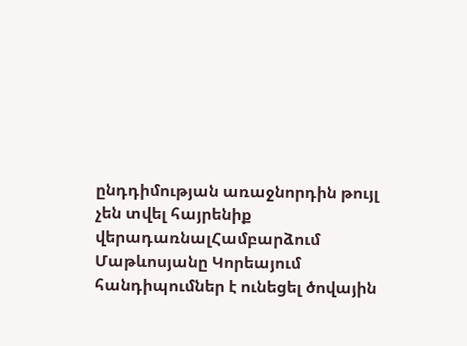ընդդիմության առաջնորդին թույլ չեն տվել հայրենիք վերադառնալՀամբարձում Մաթևոսյանը Կորեայում հանդիպումներ է ունեցել ծովային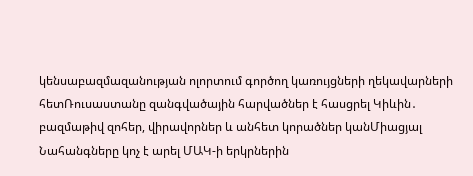կենսաբազմազանության ոլորտում գործող կառույցների ղեկավարների հետՌուսաստանը զանգվածային հարվածներ է հասցրել Կիևին․ բազմաթիվ զոհեր, վիրավորներ և անհետ կորածներ կանՄիացյալ Նահանգները կոչ է արել ՄԱԿ-ի երկրներին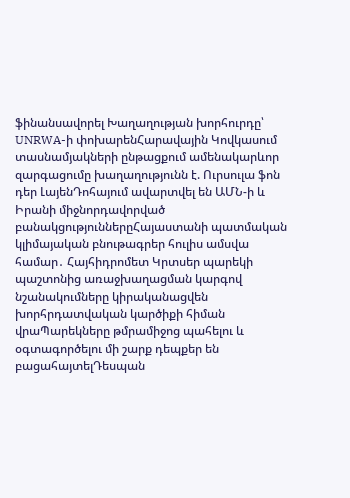ֆինանսավորել Խաղաղության խորհուրդը՝ UNRWA-ի փոխարենՀարավային Կովկասում տասնամյակների ընթացքում ամենակարևոր զարգացումը խաղաղությունն է. Ուրսուլա ֆոն դեր ԼայենԴոհայում ավարտվել են ԱՄՆ-ի և Իրանի միջնորդավորված բանակցություններըՀայաստանի պատմական կլիմայական բնութագրեր հուլիս ամսվա համար․ Հայհիդրոմետ Կրտսեր պարեկի պաշտոնից առաջխաղացման կարգով նշանակումները կիրականացվեն խորհրդատվական կարծիքի հիման վրաՊարեկները թմրամիջոց պահելու և օգտագործելու մի շարք դեպքեր են բացահայտելԴեսպան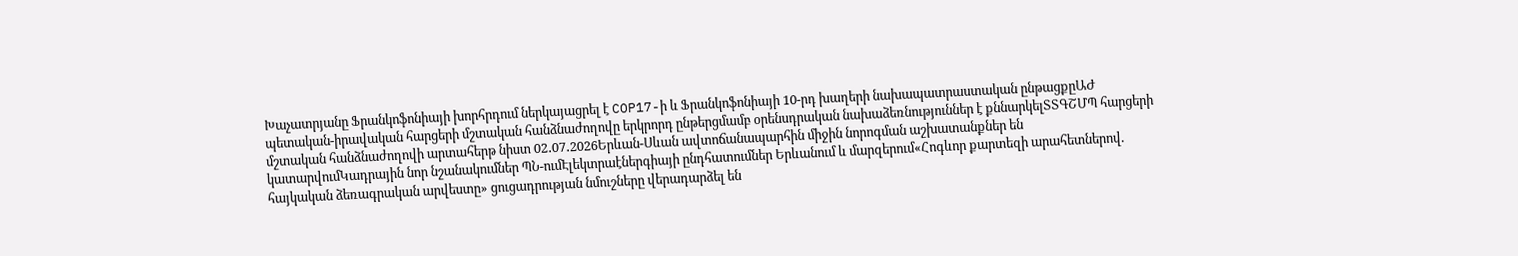Խաչատրյանը Ֆրանկոֆոնիայի խորհրդում ներկայացրել է COP17-ի և Ֆրանկոֆոնիայի 10-րդ խաղերի նախապատրաստական ընթացքըԱԺ պետական-իրավական հարցերի մշտական հանձնաժողովը երկրորդ ընթերցմամբ օրենսդրական նախաձեռնություններ է քննարկելՏՏԳՇՄՊ հարցերի մշտական հանձնաժողովի արտահերթ նիստ 02․07․2026Երևան-Սևան ավտոճանապարհին միջին նորոգման աշխատանքներ են կատարվումԿադրային նոր նշանակումներ ՊՆ-ումԷլեկտրաէներգիայի ընդհատումներ Երևանում և մարզերում«Հոգևոր քարտեզի արահետներով. հայկական ձեռագրական արվեստը» ցուցադրության նմուշները վերադարձել են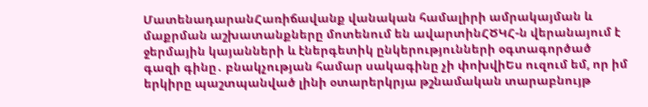ՄատենադարանՀառիճավանք վանական համալիրի ամրակայման և մաքրման աշխատանքները մոտենում են ավարտինՀԾԿՀ-ն վերանայում է ջերմային կայանների և էներգետիկ ընկերությունների օգտագործած գազի գինը․ բնակչության համար սակագինը չի փոխվիԵս ուզում եմ, որ իմ երկիրը պաշտպանված լինի օտարերկրյա թշնամական տարաբնույթ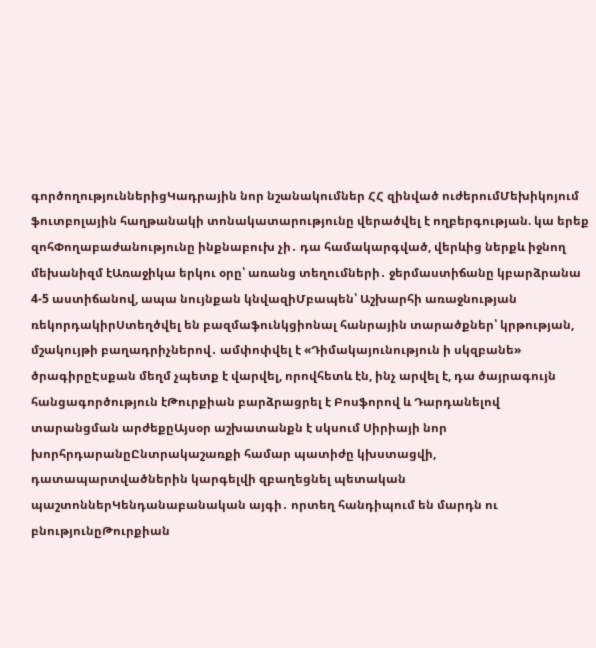գործողություններիցԿադրային նոր նշանակումներ ՀՀ զինված ուժերումՄեխիկոյում ֆուտբոլային հաղթանակի տոնակատարությունը վերածվել է ողբերգության. կա երեք զոհՓողաբաժանությունը ինքնաբուխ չի․ դա համակարգված, վերևից ներքև իջնող մեխանիզմ էԱռաջիկա երկու օրը՝ առանց տեղումների․ ջերմաստիճանը կբարձրանա 4-5 աստիճանով, ապա նույնքան կնվազիՄբապեն՝ Աշխարհի առաջնության ռեկորդակիրՍտեղծվել են բազմաֆունկցիոնալ հանրային տարածքներ՝ կրթության, մշակույթի բաղադրիչներով․ ամփոփվել է «Դիմակայունություն ի սկզբանե» ծրագիրըԷսքան մեղմ չպետք է վարվել, որովհետև էն, ինչ արվել է, դա ծայրագույն հանցագործություն էԹուրքիան բարձրացրել է Բոսֆորով և Դարդանելով տարանցման արժեքըԱյսօր աշխատանքն է սկսում Սիրիայի նոր խորհրդարանըԸնտրակաշառքի համար պատիժը կխստացվի, դատապարտվածներին կարգելվի զբաղեցնել պետական պաշտոններԿենդանաբանական այգի․ որտեղ հանդիպում են մարդն ու բնությունըԹուրքիան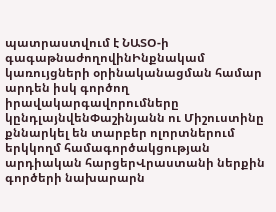պատրաստվում է ՆԱՏՕ-ի գագաթնաժողովինԻնքնակամ կառույցների օրինականացման համար արդեն իսկ գործող իրավակարգավորումները կընդլայնվենՓաշինյանն ու Միշուստինը քննարկել են տարբեր ոլորտներում երկկողմ համագործակցության արդիական հարցերՎրաստանի ներքին գործերի նախարարն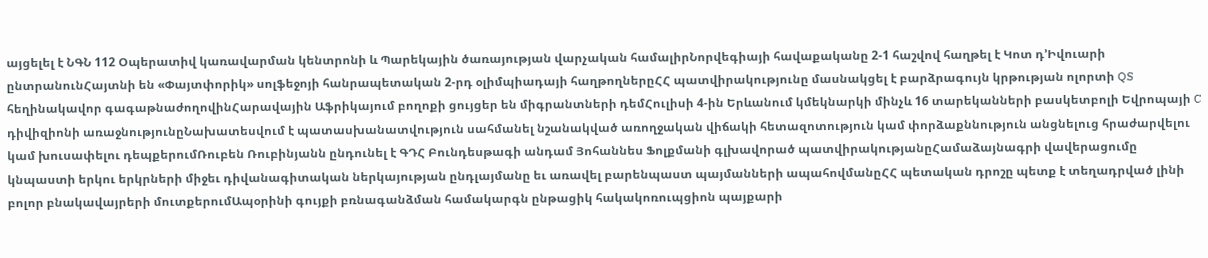այցելել է ՆԳՆ 112 Օպերատիվ կառավարման կենտրոնի և Պարեկային ծառայության վարչական համալիրՆորվեգիայի հավաքականը 2-1 հաշվով հաղթել է Կոտ դ’Իվուարի ընտրանունՀայտնի են «Փայտփորիկ» սոլֆեջոյի հանրապետական 2-րդ օլիմպիադայի հաղթողներըՀՀ պատվիրակությունը մասնակցել է բարձրագույն կրթության ոլորտի QS հեղինակավոր գագաթնաժողովինՀարավային Աֆրիկայում բողոքի ցույցեր են միգրանտների դեմՀուլիսի 4-ին Երևանում կմեկնարկի մինչև 16 տարեկանների բասկետբոլի Եվրոպայի C դիվիզիոնի առաջնությունըՆախատեսվում է պատասխանատվություն սահմանել նշանակված առողջական վիճակի հետազոտություն կամ փորձաքննություն անցնելուց հրաժարվելու կամ խուսափելու դեպքերումՌուբեն Ռուբինյանն ընդունել է ԳԴՀ Բունդեսթագի անդամ Յոհաննես Ֆոլքմանի գլխավորած պատվիրակությանըՀամաձայնագրի վավերացումը կնպաստի երկու երկրների միջեւ դիվանագիտական ներկայության ընդլայմանը եւ առավել բարենպաստ պայմանների ապահովմանըՀՀ պետական դրոշը պետք է տեղադրված լինի բոլոր բնակավայրերի մուտքերումԱպօրինի գույքի բռնագանձման համակարգն ընթացիկ հակակոռուպցիոն պայքարի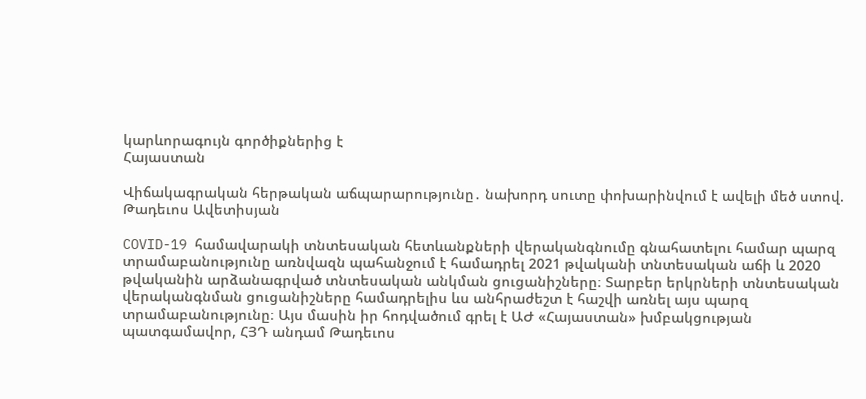կարևորագույն գործիքներից է
Հայաստան

Վիճակագրական հերթական աճպարարությունը․ նախորդ սուտը փոխարինվում է ավելի մեծ ստով. Թադեւոս Ավետիսյան

COVID-19 համավարակի տնտեսական հետևանքների վերականգնումը գնահատելու համար պարզ տրամաբանությունը առնվազն պահանջում է համադրել 2021 թվականի տնտեսական աճի և 2020 թվականին արձանագրված տնտեսական անկման ցուցանիշները։ Տարբեր երկրների տնտեսական վերականգնման ցուցանիշները համադրելիս ևս անհրաժեշտ է հաշվի առնել այս պարզ տրամաբանությունը։ Այս մասին իր հոդվածում գրել է ԱԺ «Հայաստան» խմբակցության պատգամավոր, ՀՅԴ անդամ Թադեւոս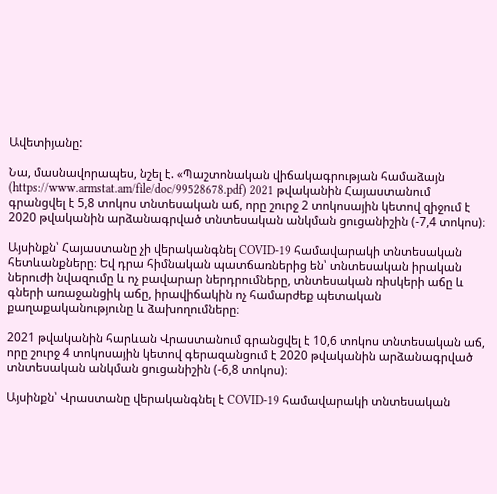Ավետիյանը:

Նա, մասնավորապես, նշել է. «Պաշտոնական վիճակագրության համաձայն (https://www.armstat.am/file/doc/99528678.pdf) 2021 թվականին Հայաստանում գրանցվել է 5,8 տոկոս տնտեսական աճ, որը շուրջ 2 տոկոսային կետով զիջում է 2020 թվականին արձանագրված տնտեսական անկման ցուցանիշին (-7,4 տոկոս)։

Այսինքն՝ Հայաստանը չի վերականգնել COVID-19 համավարակի տնտեսական հետևանքները։ Եվ դրա հիմնական պատճառներից են՝ տնտեսական իրական ներուժի նվազումը և ոչ բավարար ներդրումները, տնտեսական ռիսկերի աճը և գների առաջանցիկ աճը, իրավիճակին ոչ համարժեք պետական քաղաքականությունը և ձախողումները։

2021 թվականին հարևան Վրաստանում գրանցվել է 10,6 տոկոս տնտեսական աճ, որը շուրջ 4 տոկոսային կետով գերազանցում է 2020 թվականին արձանագրված տնտեսական անկման ցուցանիշին (-6,8 տոկոս)։

Այսինքն՝ Վրաստանը վերականգնել է COVID-19 համավարակի տնտեսական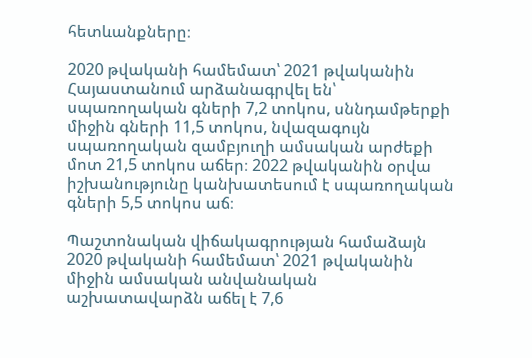հետևանքները։

2020 թվականի համեմատ՝ 2021 թվականին Հայաստանում արձանագրվել են՝ սպառողական գների 7,2 տոկոս, սննդամթերքի միջին գների 11,5 տոկոս, նվազագույն սպառողական զամբյուղի ամսական արժեքի մոտ 21,5 տոկոս աճեր։ 2022 թվականին օրվա իշխանությունը կանխատեսում է սպառողական գների 5,5 տոկոս աճ։

Պաշտոնական վիճակագրության համաձայն 2020 թվականի համեմատ՝ 2021 թվականին միջին ամսական անվանական աշխատավարձն աճել է 7,6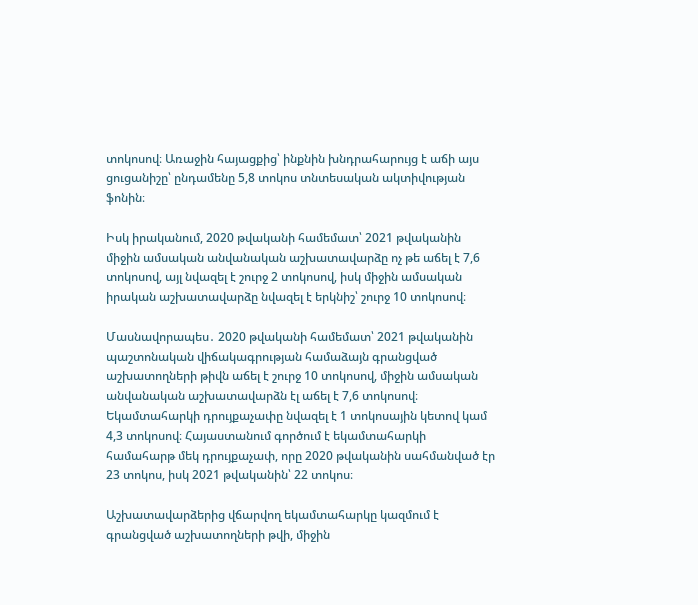տոկոսով։ Առաջին հայացքից՝ ինքնին խնդրահարույց է աճի այս ցուցանիշը՝ ընդամենը 5,8 տոկոս տնտեսական ակտիվության ֆոնին։

Իսկ իրականում, 2020 թվականի համեմատ՝ 2021 թվականին միջին ամսական անվանական աշխատավարձը ոչ թե աճել է 7,6 տոկոսով, այլ նվազել է շուրջ 2 տոկոսով, իսկ միջին ամսական իրական աշխատավարձը նվազել է երկնիշ՝ շուրջ 10 տոկոսով։

Մասնավորապես․ 2020 թվականի համեմատ՝ 2021 թվականին պաշտոնական վիճակագրության համաձայն գրանցված աշխատողների թիվն աճել է շուրջ 10 տոկոսով, միջին ամսական անվանական աշխատավարձն էլ աճել է 7,6 տոկոսով։ Եկամտահարկի դրույքաչափը նվազել է 1 տոկոսային կետով կամ 4,3 տոկոսով։ Հայաստանում գործում է եկամտահարկի համահարթ մեկ դրույքաչափ, որը 2020 թվականին սահմանված էր 23 տոկոս, իսկ 2021 թվականին՝ 22 տոկոս։

Աշխատավարձերից վճարվող եկամտահարկը կազմում է գրանցված աշխատողների թվի, միջին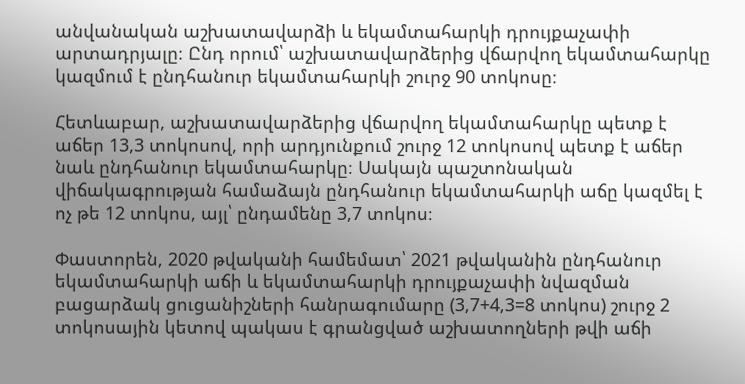անվանական աշխատավարձի և եկամտահարկի դրույքաչափի արտադրյալը։ Ընդ որում՝ աշխատավարձերից վճարվող եկամտահարկը կազմում է ընդհանուր եկամտահարկի շուրջ 90 տոկոսը։

Հետևաբար, աշխատավարձերից վճարվող եկամտահարկը պետք է աճեր 13,3 տոկոսով, որի արդյունքում շուրջ 12 տոկոսով պետք է աճեր նաև ընդհանուր եկամտահարկը։ Սակայն պաշտոնական վիճակագրության համաձայն ընդհանուր եկամտահարկի աճը կազմել է ոչ թե 12 տոկոս, այլ՝ ընդամենը 3,7 տոկոս։

Փաստորեն, 2020 թվականի համեմատ՝ 2021 թվականին ընդհանուր եկամտահարկի աճի և եկամտահարկի դրույքաչափի նվազման բացարձակ ցուցանիշների հանրագումարը (3,7+4,3=8 տոկոս) շուրջ 2 տոկոսային կետով պակաս է գրանցված աշխատողների թվի աճի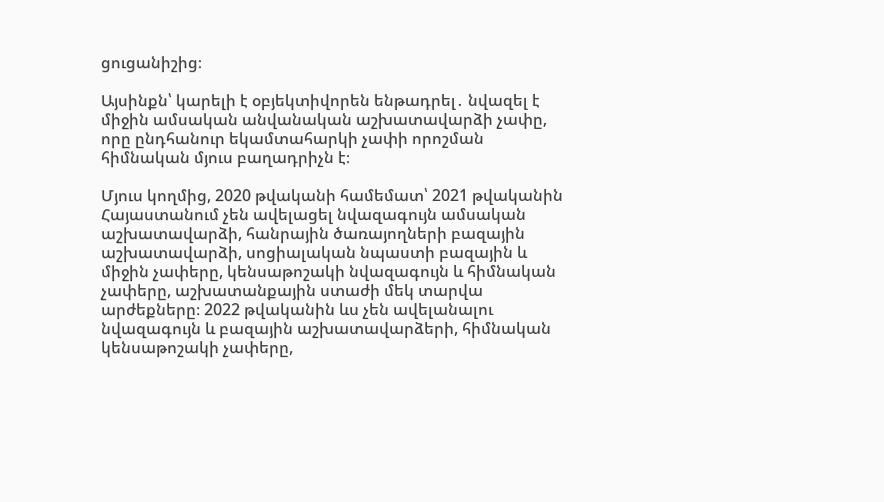ցուցանիշից։

Այսինքն՝ կարելի է օբյեկտիվորեն ենթադրել․ նվազել է միջին ամսական անվանական աշխատավարձի չափը, որը ընդհանուր եկամտահարկի չափի որոշման հիմնական մյուս բաղադրիչն է։

Մյուս կողմից, 2020 թվականի համեմատ՝ 2021 թվականին Հայաստանում չեն ավելացել նվազագույն ամսական աշխատավարձի, հանրային ծառայողների բազային աշխատավարձի, սոցիալական նպաստի բազային և միջին չափերը, կենսաթոշակի նվազագույն և հիմնական չափերը, աշխատանքային ստաժի մեկ տարվա արժեքները։ 2022 թվականին ևս չեն ավելանալու նվազագույն և բազային աշխատավարձերի, հիմնական կենսաթոշակի չափերը,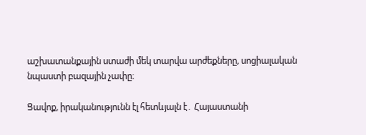աշխատանքային ստաժի մեկ տարվա արժեքները, սոցիալական նպաստի բազային չափը։

Ցավոք, իրականությունն էլ հետևյալն է․ Հայաստանի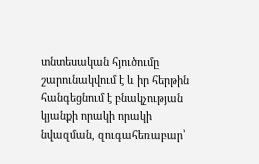տնտեսական հյուծումը շարունակվում է և իր հերթին հանգեցնում է բնակչության կյանքի որակի որակի նվազման, զուգահեռաբար՝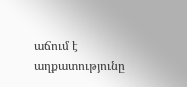աճում է աղքատությունը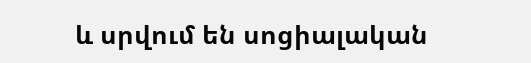և սրվում են սոցիալական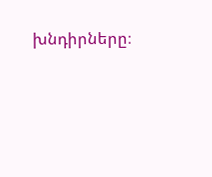խնդիրները։